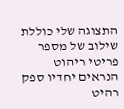התצוגה שלי כוללת שילוב של מספר פריטי ריהוט
הנראים יחדיו ספק רהיט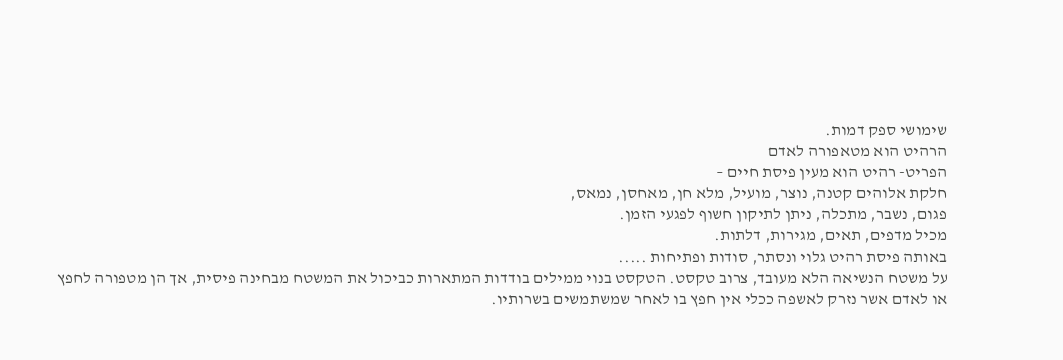שימושי ספק דמות.
הרהיט הוא מטאפורה לאדם
הפריט- רהיט הוא מעין פיסת חיים –
חלקת אלוהים קטנה, נוצר, מועיל, מלא חן, מאחסן, נמאס,
פגום, נשבר, מתכלה, ניתן לתיקון חשוף לפגעי הזמן.
מכיל מדפים, תאים, מגירות, דלתות.
באותה פיסת רהיט גלוי ונסתר, סודות ופתיחות .....
על משטח הנשיאה הלא מעובד, צרוב טקסט. הטקסט בנוי ממילים בודדות המתארות כביכול את המשטח מבחינה פיסית, אך הן מטפורה לחפץ או לאדם אשר נזרק לאשפה ככלי אין חפץ בו לאחר שמשתמשים בשרותיו.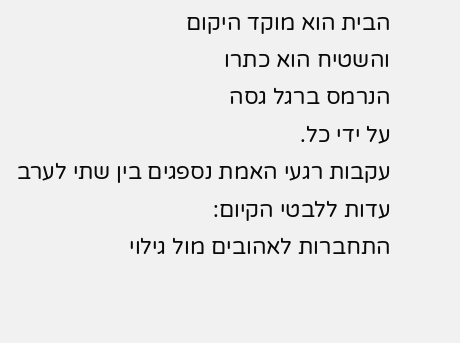הבית הוא מוקד היקום
והשטיח הוא כתרו
הנרמס ברגל גסה
על ידי כל.
עקבות רגעי האמת נספגים בין שתי לערב
עדות ללבטי הקיום:
התחברות לאהובים מול גילוי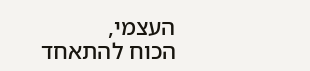העצמי,
הכוח להתאחד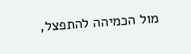מול הכמיהה להתפצל,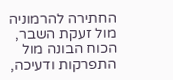החתירה להרמוניה מול זעקת השבר, הכוח הבונה מול התפרקות ודעיכה,